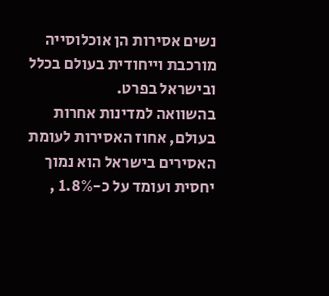נשים אסירות הן אוכלוסייה מורכבת וייחודית בעולם בכלל ובישראל בפרט.
בהשוואה למדינות אחרות בעולם, אחוז האסירות לעומת האסירים בישראל הוא נמוך יחסית ועומד על כ-1.8% ,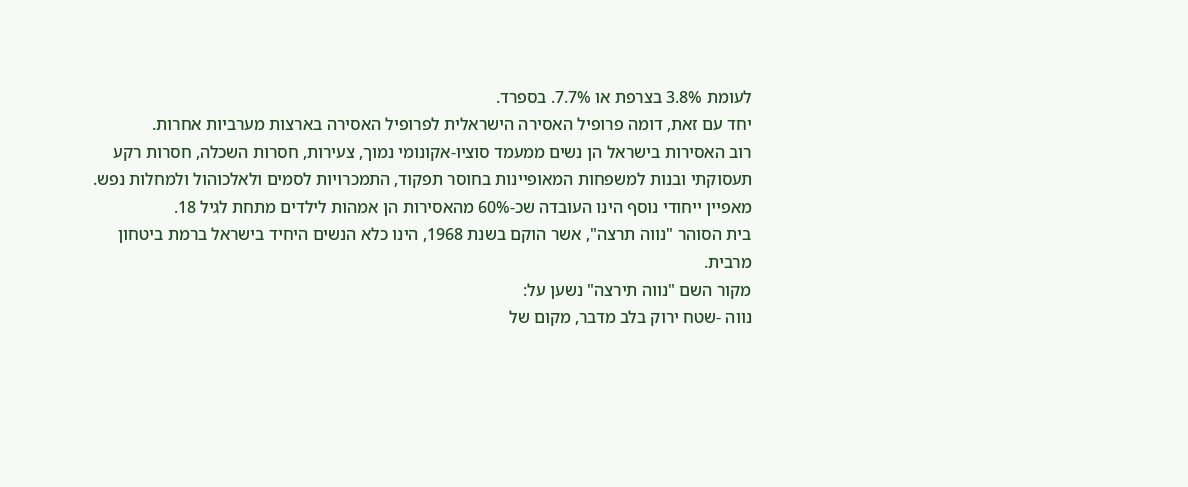לעומת 3.8% בצרפת או 7.7%. בספרד.
יחד עם זאת, דומה פרופיל האסירה הישראלית לפרופיל האסירה בארצות מערביות אחרות.
רוב האסירות בישראל הן נשים ממעמד סוציו-אקונומי נמוך, צעירות, חסרות השכלה, חסרות רקע תעסוקתי ובנות למשפחות המאופיינות בחוסר תפקוד, התמכרויות לסמים ולאלכוהול ולמחלות נפש.
מאפיין ייחודי נוסף הינו העובדה שכ-60% מהאסירות הן אמהות לילדים מתחת לגיל 18.
בית הסוהר "נווה תרצה", אשר הוקם בשנת 1968, הינו כלא הנשים היחיד בישראל ברמת ביטחון מרבית.
מקור השם "נווה תירצה" נשען על:
נווה -שטח ירוק בלב מדבר, מקום של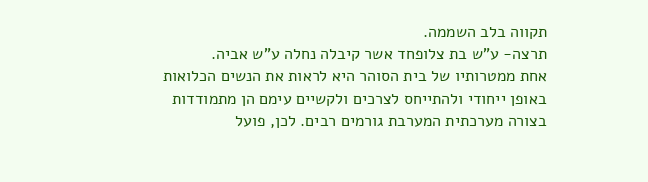תקווה בלב השממה.
תרצה- ע"ש בת צלופחד אשר קיבלה נחלה ע"ש אביה.
אחת ממטרותיו של בית הסוהר היא לראות את הנשים הכלואות באופן ייחודי ולהתייחס לצרכים ולקשיים עימם הן מתמודדות בצורה מערכתית המערבת גורמים רבים. לכן, פועל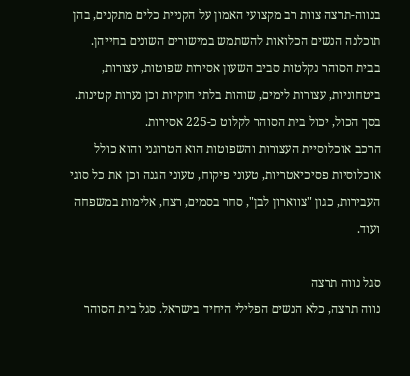בנווה-תרצה צוות רב מקצועי האמון על הקניית כלים מתקנים, בהן תוכלנה הנשים הכלואות להשתמש במישורים השונים בחייהן.
בבית הסוהר נקלטות סביב השעון אסירות שפוטות, עצורות, ביטחוניות, עצורות לימים, שוהות בלתי חוקיות וכן נערות קטינות. בסך הכול, יכול בית הסוהר לקלוט כ-225 אסירות.
הרכב אוכלוסיית העצורות והשפוטות הוא הטרוגני והוא כולל אוכלוסיות פסיכיאטריות, טעוני פיקוח, טעוני הגנה וכן את כל סוגי העבירות, כגון "צווארון לבן", סחר בסמים, רצח, אלימות במשפחה ועוד.

סגל נווה תרצה
נווה תרצה, כלא הנשים הפלילי היחיד בישראל. סגל בית הסוהר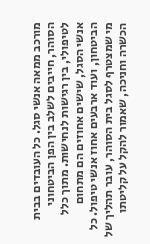מורכב ממאה אנשי סגל. כל העובדים בבית הסוהר, חייבים לשלב בין הפן הביטחוני לטיפולי, בין רגישות לנחישות. מתוך כלל אנשי הסגל, שישים אחוזים הם מתחום הביטחון, ועוד ארבעים אחוז אנשי טיפול. כל מי שמצטרף לסגל בית הסוהר, עובר תהליך של הכשרה וחניכה, שאמור להקל על קליטתו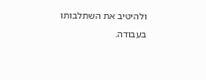ולהיטיב את השתלבותו בעבודה.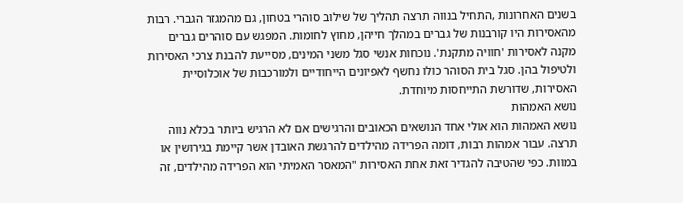בשנים האחרונות ,התחיל בנווה תרצה תהליך של שילוב סוהרי בטחון, גם מהמגזר הגברי. רבות מהאסירות היו קורבנות של גברים במהלך חייהן, מחוץ לחומות. המפגש עם סוהרים גברים מקנה לאסירות 'חוויה מתקנת'. נוכחות אנשי סגל משני המינים, מסייעת להבנת צרכי האסירות ולטיפול בהן. סגל בית הסוהר כולו נחשף לאפיונים הייחודיים ולמורכבות של אוכלוסיית האסירות, שדורשת התייחסות מיוחדת.
נושא האמהות
נושא האמהות הוא אולי אחד הנושאים הכאובים והרגישים אם לא הרגיש ביותר בכלא נווה תרצה. עבור אמהות רבות, דומה הפרידה מהילדים להרגשת האובדן אשר קיימת בגירושין או במוות. כפי שהטיבה להגדיר זאת אחת האסירות "המאסר האמיתי הוא הפרידה מהילדים, זה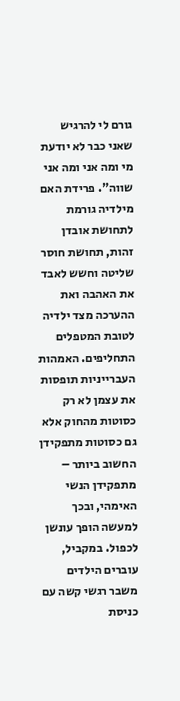גורם לי להרגיש שאני כבר לא יודעת מי ומה אני ומה אני שווה". פרידת האם מילדיה גורמת לתחושת אובדן זהות, תחושת חוסר שליטה וחשש לאבד את האהבה ואת ההערכה מצד ילדיה לטובת המטפלים התחליפים. האמהות העברייניות תופסות את עצמן לא רק כסוטות מהחוק אלא גם כסוטות מתפקידן החשוב ביותר – מתפקידן הנשי האימהי, ובכך למעשה הופך עונשן לכפול. במקביל, עוברים הילדים משבר רגשי קשה עם כניסת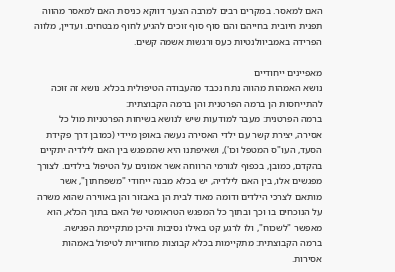האם למאסר. במקרים רבים למרבה הצער דווקא כניסת האם למאסר מהווה תפנית חיובית בחייהם והם סוף סוף זוכים להגיע לחוף מבטחים. ועדיין, מלווה הפרידה באמביוולנטיות כעס ורגשות אשמה קשים.

מאפיינים ייחודיים
נושא האמהות מהווה נתח נכבד מהעבודה הטיפולית בכלא. נושא זה זוכה להתייחסות הן ברמה הפרטנית והן ברמה הקבוצתית:
ברמה הפרטנית: מעבר למודעות שיש לנושא בשיחות הפרטניות מול כל אסירה, יצירת קשר עם ילדי האסירה נעשה באופן מיידי (כמובן דרך פקידת הסעד, העו"ס המטפל וכו'), ושאיפתנו היא שהמפגש בין האם לילדיה יתקיים בהקדם, כמובן, בכפוף לגורמי הרווחה אשר אמונים על הטיפול בילדים. לצורך מפגשים אלו, בין האם לילדיה, יש בכלא מבנה ייחודי "משפחתון", אשר מותאם לצרכי הילדים ודומה מאוד לבית הן באבזור והן באווירה שהוא משרה על הנוכחים בו וכך ובתוך כל המפגש הטראומטי של האם בתוך הכלא, הוא מאפשר "לשכוח", ולו לרגע קט באילו נסיבות והיכן מתקיימת הפגישה.
ברמה הקבוצתית: מתקיימות בכלא קבוצות מחזוריות לטיפול באמהות אסירות.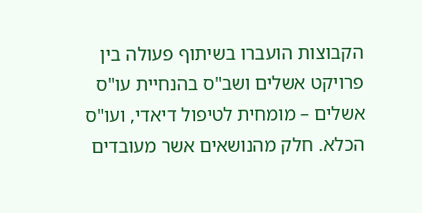הקבוצות הועברו בשיתוף פעולה בין פרויקט אשלים ושב"ס בהנחיית עו"ס אשלים – מומחית לטיפול דיאדי, ועו"ס הכלא. חלק מהנושאים אשר מעובדים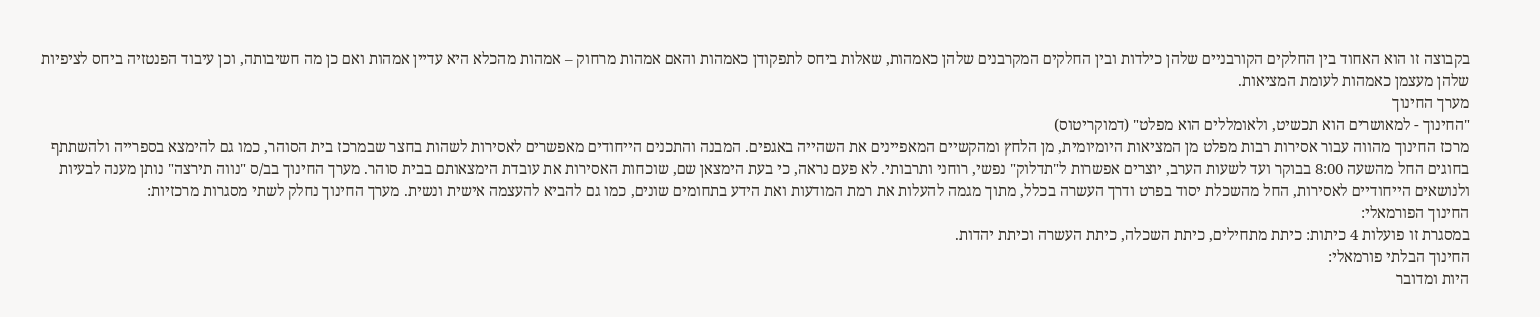בקבוצה זו הוא האחוד בין החלקים הקורבניים שלהן כילדות ובין החלקים המקרבנים שלהן כאמהות, שאלות ביחס לתפקודן כאמהות והאם אמהות מרחוק – אמהות מהכלא היא עדיין אמהות ואם כן מה חשיבותה, וכן עיבוד הפנטזיה ביחס לציפיות שלהן מעצמן כאמהות לעומת המציאות.
מערך החינוך
"החינוך - למאושרים הוא תכשיט, ולאומללים הוא מפלט" (דמוקריטוס)
מרכז החינוך מהווה עבור אסירות רבות מפלט מן המציאות היומיומית, מן הלחץ ומהקשיים המאפיינים את השהייה באגפים. המבנה והתכנים הייחודים מאפשרים לאסירות לשהות בחצר שבמרכז בית הסוהר, כמו גם להימצא בספרייה ולהשתתף בחוגים החל מהשעה 8:00 בבוקר ועד לשעות הערב, יוצרים אפשרות ל"תדלוק" נפשי, רוחני ותרבותי. לא פעם נראה, כי בעת הימצאן שם, שוכחות האסירות את עובדת הימצאותם בבית סוהר. מערך החינוך בב/ס "נווה תירצה" נותן מענה לבעיות ולנושאים הייחודיים לאסירות, החל מהשכלת יסוד בפרט ודרך העשרה בכלל, מתוך מגמה להעלות את רמת המודעות ואת הידע בתחומים שונים, כמו גם להביא להעצמה אישית ונשית. מערך החינוך נחלק לשתי מסגרות מרכזיות:
החינוך הפורמאלי:
במסגרת זו פועלות 4 כיתות: כיתת מתחילים, כיתת השכלה, כיתת העשרה וכיתת יהדות.
החינוך הבלתי פורמאלי:
היות ומדובר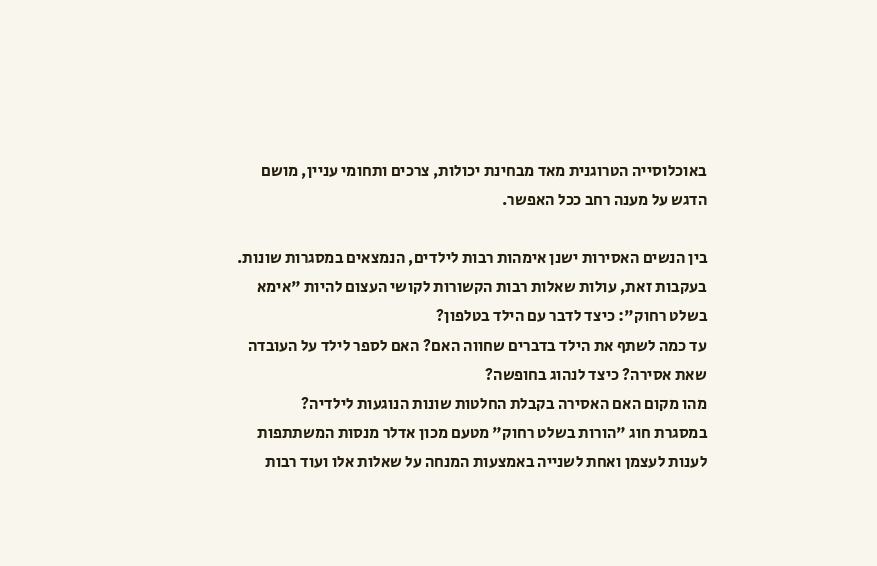באוכלוסייה הטרוגנית מאד מבחינת יכולות, צרכים ותחומי עניין, מושם הדגש על מענה רחב ככל האפשר.

בין הנשים האסירות ישנן אימהות רבות לילדים, הנמצאים במסגרות שונות.
בעקבות זאת, עולות שאלות רבות הקשורות לקושי העצום להיות "אימא בשלט רחוק": כיצד לדבר עם הילד בטלפון?
עד כמה לשתף את הילד בדברים שחווה האם? האם לספר לילד על העובדה שאת אסירה? כיצד לנהוג בחופשה?
מהו מקום האם האסירה בקבלת החלטות שונות הנוגעות לילדיה?
במסגרת חוג "הורות בשלט רחוק" מטעם מכון אדלר מנסות המשתתפות לענות לעצמן ואחת לשנייה באמצעות המנחה על שאלות אלו ועוד רבות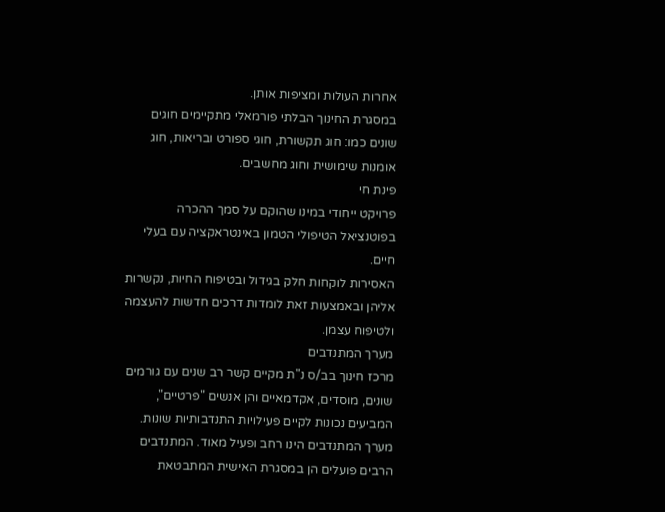אחרות העולות ומציפות אותן.
במסגרת החינוך הבלתי פורמאלי מתקיימים חוגים שונים כמו: חוג תקשורת, חוגי ספורט ובריאות, חוג אומנות שימושית וחוג מחשבים.
פינת חי
פרויקט ייחודי במינו שהוקם על סמך ההכרה בפוטנציאל הטיפולי הטמון באינטראקציה עם בעלי חיים.
האסירות לוקחות חלק בגידול ובטיפוח החיות, נקשרות אליהן ובאמצעות זאת לומדות דרכים חדשות להעצמה ולטיפוח עצמן.
מערך המתנדבים
מרכז חינוך בב/ס נ"ת מקיים קשר רב שנים עם גורמים שונים, מוסדים, אקדמאיים והן אנשים "פרטיים", המביעים נכונות לקיים פעילויות התנדבותיות שונות. מערך המתנדבים הינו רחב ופעיל מאוד. המתנדבים הרבים פועלים הן במסגרת האישית המתבטאת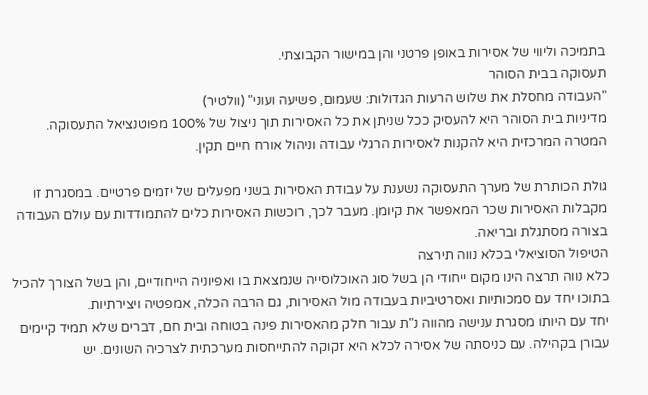בתמיכה וליווי של אסירות באופן פרטני והן במישור הקבוצתי.
תעסוקה בבית הסוהר
"העבודה מחסלת את שלוש הרעות הגדולות: שעמום, פשיעה ועוני" (וולטיר)
מדיניות בית הסוהר היא להעסיק ככל שניתן את כל האסירות תוך ניצול של 100% מפוטנציאל התעסוקה. המטרה המרכזית היא להקנות לאסירות הרגלי עבודה וניהול אורח חיים תקין.

גולת הכותרת של מערך התעסוקה נשענת על עבודת האסירות בשני מפעלים של יזמים פרטיים. במסגרת זו מקבלות האסירות שכר המאפשר את קיומן. מעבר לכך, רוכשות האסירות כלים להתמודדות עם עולם העבודה בצורה מסתגלת ובריאה.
הטיפול הסוציאלי בכלא נווה תירצה
כלא נווה תרצה הינו מקום ייחודי הן בשל סוג האוכלוסייה שנמצאת בו ואפיוניה הייחודיים, והן בשל הצורך להכיל בתוכו יחד עם סמכותיות ואסרטיביות בעבודה מול האסירות, גם הרבה הכלה, אמפטיה ויצירתיות.
יחד עם היותו מסגרת ענישה מהווה נ"ת עבור חלק מהאסירות פינה בטוחה ובית חם, דברים שלא תמיד קיימים עבורן בקהילה. עם כניסתה של אסירה לכלא היא זקוקה להתייחסות מערכתית לצרכיה השונים. יש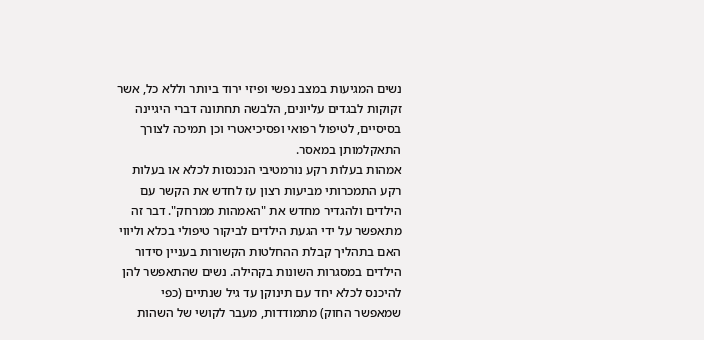נשים המגיעות במצב נפשי ופיזי ירוד ביותר וללא כל, אשר זקוקות לבגדים עליונים, הלבשה תחתונה דברי היגיינה בסיסיים, לטיפול רפואי ופסיכיאטרי וכן תמיכה לצורך התאקלמותן במאסר.
אמהות בעלות רקע נורמטיבי הנכנסות לכלא או בעלות רקע התמכרותי מביעות רצון עז לחדש את הקשר עם הילדים ולהגדיר מחדש את "האמהות ממרחק". דבר זה מתאפשר על ידי הגעת הילדים לביקור טיפולי בכלא וליווי האם בתהליך קבלת ההחלטות הקשורות בעניין סידור הילדים במסגרות השונות בקהילה. נשים שהתאפשר להן להיכנס לכלא יחד עם תינוקן עד גיל שנתיים (כפי שמאפשר החוק) מתמודדות, מעבר לקושי של השהות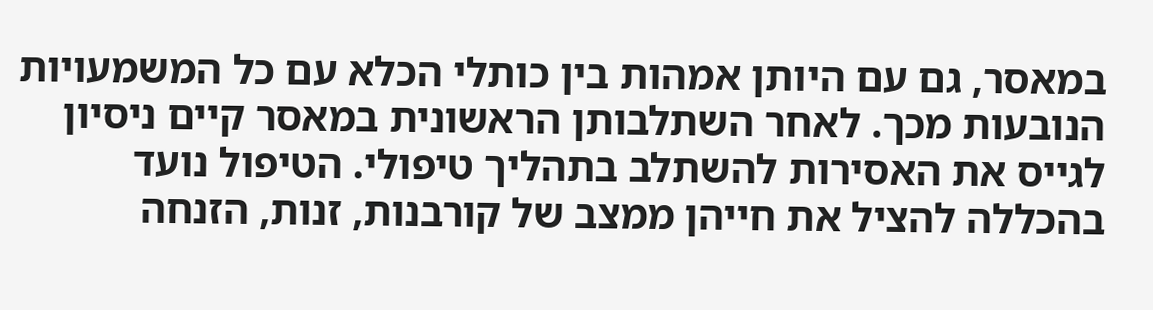במאסר, גם עם היותן אמהות בין כותלי הכלא עם כל המשמעויות הנובעות מכך. לאחר השתלבותן הראשונית במאסר קיים ניסיון לגייס את האסירות להשתלב בתהליך טיפולי. הטיפול נועד בהכללה להציל את חייהן ממצב של קורבנות, זנות, הזנחה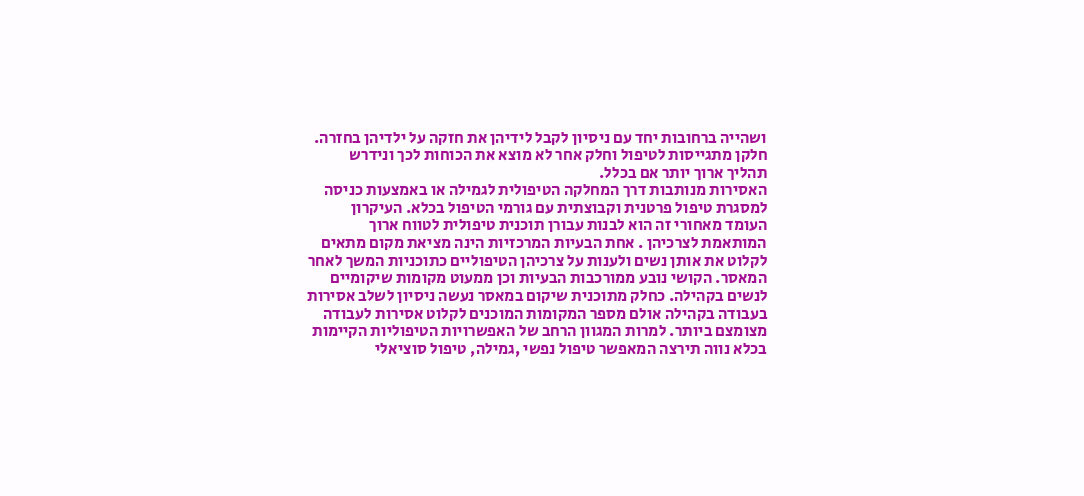ושהייה ברחובות יחד עם ניסיון לקבל לידיהן את חזקה על ילדיהן בחזרה. חלקן מתגייסות לטיפול וחלק אחר לא מוצא את הכוחות לכך ונידרש תהליך ארוך יותר אם בכלל.
האסירות מנותבות דרך המחלקה הטיפולית לגמילה או באמצעות כניסה למסגרת טיפול פרטנית וקבוצתית עם גורמי הטיפול בכלא. העיקרון העומד מאחורי זה הוא לבנות עבורן תוכנית טיפולית לטווח ארוך המותאמת לצרכיהן . אחת הבעיות המרכזיות הינה מציאת מקום מתאים לקלוט את אותן נשים ולענות על צרכיהן הטיפוליים כתוכניות המשך לאחר המאסר. הקושי נובע ממורכבות הבעיות וכן ממעוט מקומות שיקומיים לנשים בקהילה. כחלק מתוכנית שיקום במאסר נעשה ניסיון לשלב אסירות בעבודה בקהילה אולם מספר המקומות המוכנים לקלוט אסירות לעבודה מצומצם ביותר. למרות המגוון הרחב של האפשרויות הטיפוליות הקיימות בכלא נווה תירצה המאפשר טיפול נפשי ,גמילה, טיפול סוציאלי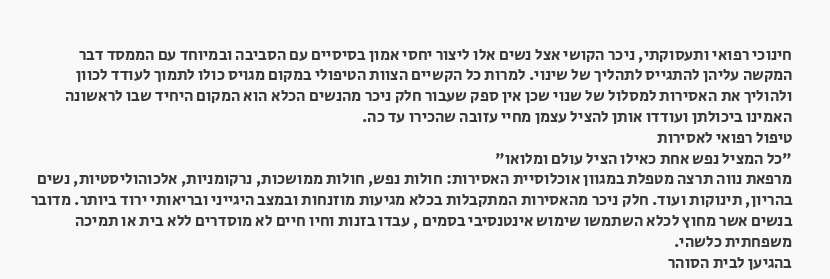חינוכי רפואי ותעסוקתי, ניכר הקושי אצל נשים אלו ליצור יחסי אמון בסיסיים עם הסביבה ובמיוחד עם הממסד דבר המקשה עליהן להתגייס לתהליך של שינוי. למרות כל הקשיים הצוות הטיפולי במקום מגויס כולו לתמוך לעודד לכוון ולהוליך את האסירות למסלול של שנוי שכן אין ספק שעבור חלק ניכר מהנשים הכלא הוא המקום היחיד שבו לראשונה האמינו ביכולתן ועודדו אותן להציל עצמן מחיי עזובה שהכירו עד כה.
טיפול רפואי לאסירות
"כל המציל נפש אחת כאילו הציל עולם ומלואו"
מרפאת נווה תרצה מטפלת במגוון אוכלוסיית האסירות: חולות נפש, חולות ממושכות, נרקומניות, אלכוהוליסטיות, נשים בהריון, תינוקות ועוד. חלק ניכר מהאסירות המתקבלות בכלא מגיעות מוזנחות ובמצב היגייני ובריאותי ירוד ביותר. מדובר בנשים אשר מחוץ לכלא השתמשו שימוש אינטנסיבי בסמים , עבדו בזנות וחיו חיים לא מוסדרים ללא בית או תמיכה משפחתית כלשהי.
בהגיען לבית הסוהר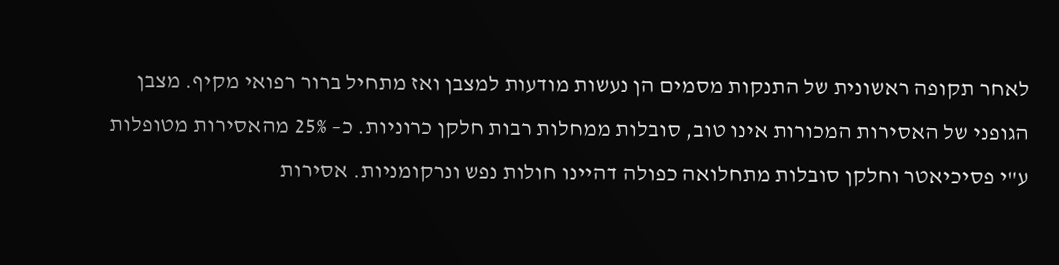לאחר תקופה ראשונית של התנקות מסמים הן נעשות מודעות למצבן ואז מתחיל ברור רפואי מקיף. מצבן הגופני של האסירות המכורות אינו טוב, סובלות ממחלות רבות חלקן כרוניות. כ– 25% מהאסירות מטופלות ע"י פסיכיאטר וחלקן סובלות מתחלואה כפולה דהיינו חולות נפש ונרקומניות. אסירות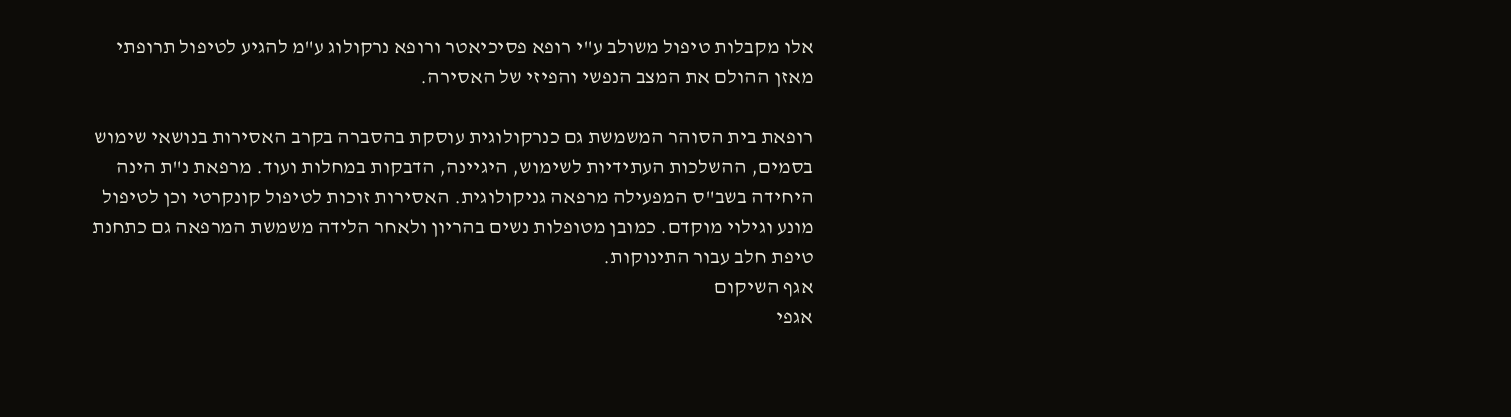אלו מקבלות טיפול משולב ע"י רופא פסיכיאטר ורופא נרקולוג ע"מ להגיע לטיפול תרופתי מאזן ההולם את המצב הנפשי והפיזי של האסירה.

רופאת בית הסוהר המשמשת גם כנרקולוגית עוסקת בהסברה בקרב האסירות בנושאי שימוש בסמים, ההשלכות העתידיות לשימוש, היגיינה, הדבקות במחלות ועוד. מרפאת נ"ת הינה היחידה בשב"ס המפעילה מרפאה גניקולוגית. האסירות זוכות לטיפול קונקרטי וכן לטיפול מונע וגילוי מוקדם. כמובן מטופלות נשים בהריון ולאחר הלידה משמשת המרפאה גם כתחנת טיפת חלב עבור התינוקות.
אגף השיקום
אגפי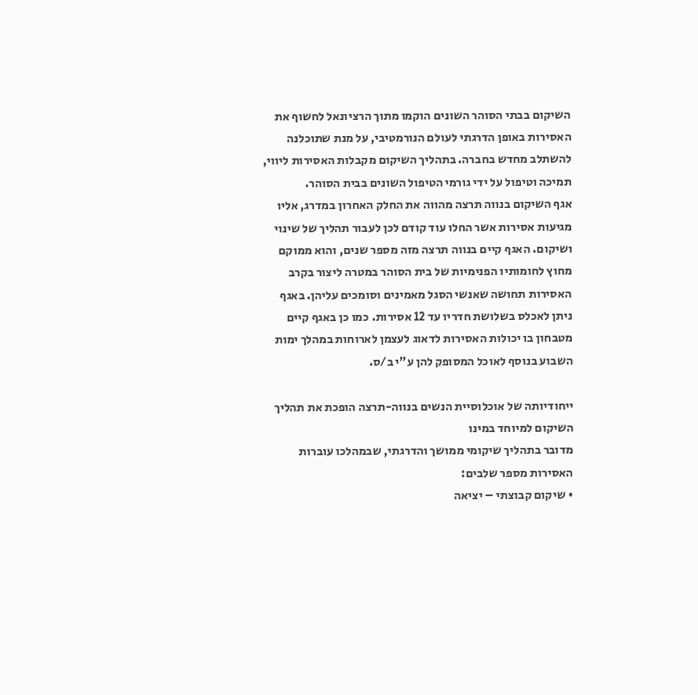השיקום בבתי הסוהר השונים הוקמו מתוך הרציונאל לחשוף את האסירות באופן הדרגתי לעולם הנורמטיבי, על מנת שתוכלנה להשתלב מחדש בחברה. בתהליך השיקום מקבלות האסירות ליווי, תמיכה וטיפול על ידי גורמי הטיפול השונים בבית הסוהר.
אגף השיקום בנווה תרצה מהווה את החלק האחרון במדרג, אליו מגיעות אסירות אשר החלו עוד קודם לכן לעבור תהליך של שינוי ושיקום. האגף קיים בנווה תרצה מזה מספר שנים, והוא ממוקם מחוץ לחומותיו הפנימיות של בית הסוהר במטרה ליצור בקרב האסירות תחושה שאנשי הסגל מאמינים וסומכים עליהן. באגף ניתן לאכלס בשלושת חדריו עד 12 אסירות. כמו כן באגף קיים מטבחון בו יכולות האסירות לדאוג לעצמן לארוחות במהלך ימות השבוע בנוסף לאוכל המסופק להן ע"י ב/ס.

ייחודיותה של אוכלוסיית הנשים בנווה-תרצה הופכת את תהליך השיקום למיוחד במינו
מדובר בתהליך שיקומי ממושך והדרגתי, שבמהלכו עוברות האסירות מספר שלבים:
• שיקום קבוצתי – יציאה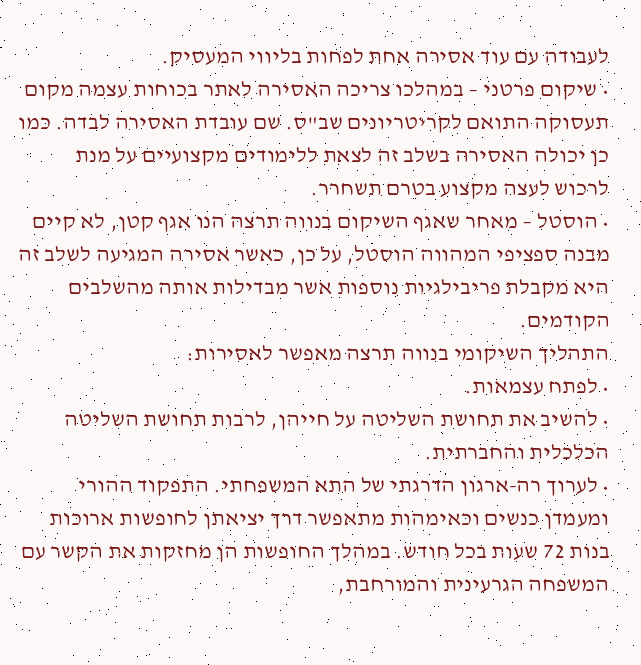לעבודה עם עוד אסירה אחת לפחות בליווי המעסיק.
• שיקום פרטני – במהלכו צריכה האסירה לאתר בכוחות עצמה מקום תעסוקה התואם לקריטריונים שב"ס. שם עובדת האסירה לבדה. כמו כן יכולה האסירה בשלב זה לצאת ללימודים מקצועיים על מנת לרכוש לעצה מקצוע בטרם תשחרר.
• הוסטל – מאחר שאגף השיקום בנווה תרצה הנו אגף קטן, לא קיים מבנה ספציפי המהווה הוסטל, על כן, כאשר אסירה המגיעה לשלב זה היא מקבלת פריבילגיות נוספות אשר מבדילות אותה מהשלבים הקודמים.
התהליך השיקומי בנווה תרצה מאפשר לאסירות:
• לפתח עצמאות.
• להשיב את תחושת השליטה על חייהן, לרבות תחושת השליטה הכלכלית והחברתית.
• לערוך רה-ארגון הדרגתי של התא המשפחתי. התפקוד ההורי ומעמדן כנשים וכאימהות מתאפשר דרך יציאתן לחופשות ארוכות בנות 72 שעות בכל חודש. במהלך החופשות הן מחזקות את הקשר עם המשפחה הגרעינית והמורחבת,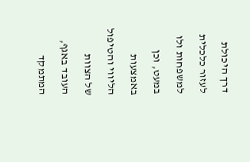דרך היכולת לעזור כלכלית למשפחות ולו במעט, וכן באמצעות הליווי והטיפול של הצוות העובד באגף, המתמקד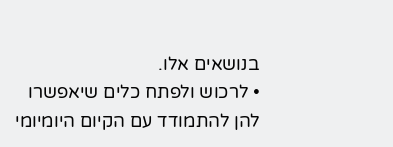בנושאים אלו.
• לרכוש ולפתח כלים שיאפשרו להן להתמודד עם הקיום היומיומי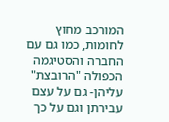המורכב מחוץ לחומות, כמו גם עם החברה והסטיגמה הכפולה "הרובצת" עליהן- גם על עצם עבירתן וגם על כך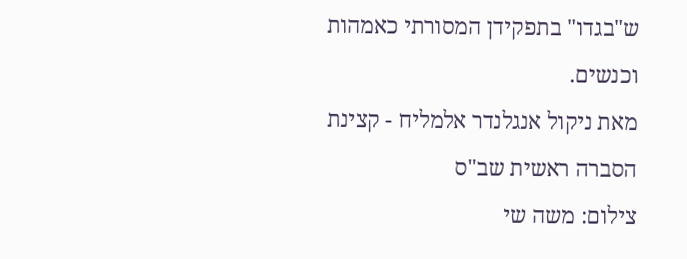ש"בגדו" בתפקידן המסורתי כאמהות וכנשים.
מאת ניקול אנגלנדר אלמליח - קצינת הסברה ראשית שב"ס
צילום: משה שי